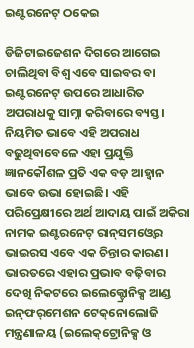ଇଣ୍ଟରନେଟ୍‌ ଠକେଇ

ଡିଜିଟାଇଜେଶନ ଦିଗରେ ଆଗେଇ ଚାଲିଥିବା ବିଶ୍ୱ ଏବେ ସାଇବର ବା ଇଣ୍ଟରନେଟ୍‌ ଉପରେ ଆଧାରିତ ଅପରାଧକୁ ସାମ୍ନା କରିବାରେ ବ୍ୟସ୍ତ। ନିୟମିତ ଭାବେ ଏହି ଅପରାଧ ବଢୁଥିବାବେଳେ ଏହା ପ୍ରଯୁକ୍ତି ଜ୍ଞାନକୌଶଳ ପ୍ରତି ଏକ ବଡ଼ ଆହ୍ବାନ ଭାବେ ଉଭା ହୋଇଛି। ଏହି ପରିପ୍ରେକ୍ଷୀରେ ଅର୍ଥ ଆଦାୟ ପାଇଁ ଅକିରା ନାମକ ଇଣ୍ଟରନେଟ୍‌ ରାନ୍‌ସମଓ୍ବେର ଭାଇରସ ଏବେ ଏକ ଚିନ୍ତାର କାରଣ। ଭାରତରେ ଏହାର ପ୍ରଭାବ ବଢ଼ିବାର ଦେଖି ନିକଟରେ ଇଲେକ୍ଟ୍ରୋନିକ୍ସ ଆଣ୍ଡ ଇନ୍‌ଫର୍‌ମେଶନ ଟେକ୍‌ନୋଲୋଜି ମନ୍ତ୍ରଣାଳୟ (ଇଲେକ୍‌ଟ୍ରୋନିକ୍ସ ଓ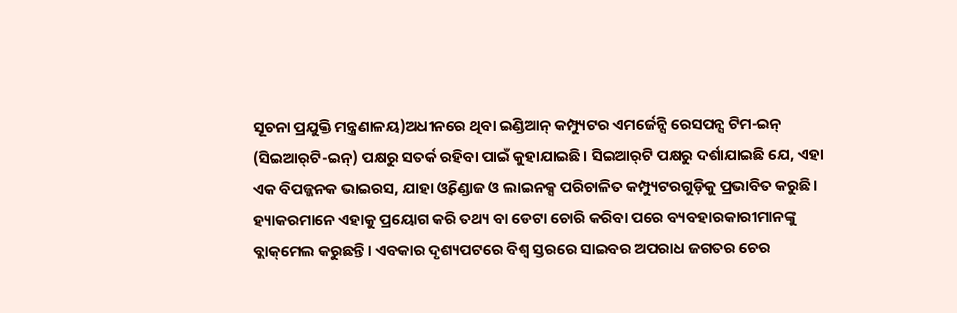ସୂଚନା ପ୍ରଯୁକ୍ତି ମନ୍ତ୍ରଣାଳୟ)ଅଧୀନରେ ଥିବା ଇଣ୍ଡିଆନ୍‌ କମ୍ପ୍ୟୁଟର ଏମର୍ଜେନ୍ସି ରେସପନ୍ସ ଟିମ-ଇନ୍‌ (ସିଇଆର୍‌ଟି-ଇନ୍‌) ପକ୍ଷରୁ ସତର୍କ ରହିବା ପାଇଁ କୁହାଯାଇଛି। ସିଇଆର୍‌ଟି ପକ୍ଷରୁ ଦର୍ଶାଯାଇଛି ଯେ, ଏହା ଏକ ବିପଜ୍ଜନକ ଭାଇରସ, ଯାହା ଓ୍ବିଣ୍ଡୋଜ ଓ ଲାଇନକ୍ସ ପରିଚାଳିତ କମ୍ପ୍ୟୁଟରଗୁଡ଼ିକୁ ପ୍ରଭାବିତ କରୁଛି। ହ୍ୟାକରମାନେ ଏହାକୁ ପ୍ରୟୋଗ କରି ତଥ୍ୟ ବା ଡେଟା ଚୋରି କରିବା ପରେ ବ୍ୟବହାରକାରୀମାନଙ୍କୁ ବ୍ଲାକ୍‌ମେଲ କରୁଛନ୍ତି। ଏବକାର ଦୃଶ୍ୟପଟରେ ବିଶ୍ୱ ସ୍ତରରେ ସାଇବର ଅପରାଧ ଜଗତର ଚେର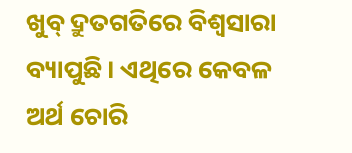ଖୁବ୍‌ ଦ୍ରୁତଗତିରେ ବିଶ୍ୱସାରା ବ୍ୟାପୁଛି। ଏଥିରେ କେବଳ ଅର୍ଥ ଚୋରି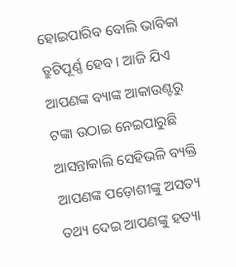ହୋଇପାରିବ ବୋଲି ଭାବିକା ତ୍ରୁଟିପୂର୍ଣ୍ଣ ହେବ। ଆଜି ଯିଏ ଆପଣଙ୍କ ବ୍ୟାଙ୍କ ଆକାଉଣ୍ଟରୁ ଟଙ୍କା ଉଠାଇ ନେଇପାରୁଛି ଆସନ୍ତାକାଲି ସେହିଭଳି ବ୍ୟକ୍ତି ଆପଣଙ୍କ ପଡ଼ୋଶୀଙ୍କୁ ଅସତ୍ୟ ତଥ୍ୟ ଦେଇ ଆପଣଙ୍କୁ ହତ୍ୟା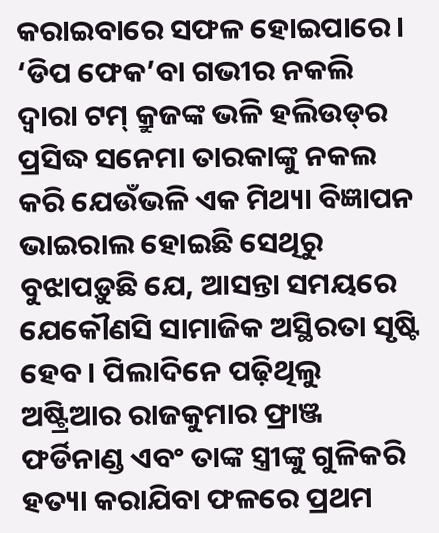କରାଇବାରେ ସଫଳ ହୋଇପାରେ। ‘ଡିପ ଫେକ’ବା ଗଭୀର ନକଲି ଦ୍ୱାରା ଟମ୍‌ କ୍ରୁଜଙ୍କ ଭଳି ହଲିଉଡ୍‌ର ପ୍ରସିଦ୍ଧ ସନେମା ତାରକାଙ୍କୁ ନକଲ କରି ଯେଉଁଭଳି ଏକ ମିଥ୍ୟା ବିଜ୍ଞାପନ ଭାଇରାଲ ହୋଇଛି ସେଥିରୁ ବୁଝାପଡ଼ୁଛି ଯେ, ଆସନ୍ତା ସମୟରେ ଯେକୌଣସି ସାମାଜିକ ଅସ୍ଥିରତା ସୃଷ୍ଟି ହେବ। ପିଲାଦିନେ ପଢ଼ିଥିଲୁ ଅଷ୍ଟ୍ରିଆର ରାଜକୁମାର ଫ୍ରାଞ୍ଜ ଫର୍ଡିନାଣ୍ଡ ଏବଂ ତାଙ୍କ ସ୍ତ୍ରୀଙ୍କୁ ଗୁଳିକରି ହତ୍ୟା କରାଯିବା ଫଳରେ ପ୍ରଥମ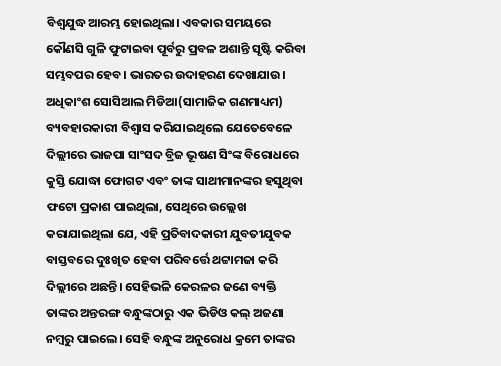ବିଶ୍ୱଯୁଦ୍ଧ ଆରମ୍ଭ ହୋଇଥିଲା। ଏବକାର ସମୟରେ କୌଣସି ଗୁଳି ଫୁଟାଇବା ପୂର୍ବରୁ ପ୍ରବଳ ଅଶାନ୍ତି ସୃଷ୍ଟି କରିବା ସମ୍ଭବପର ହେବ। ଭାରତର ଉଦାହରଣ ଦେଖାଯାଉ। ଅଧିକାଂଶ ସୋସିଆଲ ମିଡିଆ(ସାମାଜିକ ଗଣମାଧ୍ୟମ) ବ୍ୟବହାରକାରୀ ବିଶ୍ୱାସ କରିଯାଇଥିଲେ ଯେତେବେଳେ ଦିଲ୍ଲୀରେ ଭାଜପା ସାଂସଦ ବ୍ରିଜ ଭୂଷଣ ସିଂଙ୍କ ବିରୋଧରେ କୁସ୍ତି ଯୋଦ୍ଧା ଫୋଗଟ ଏବଂ ତାଙ୍କ ସାଥୀମାନଙ୍କର ହସୁଥିବା ଫଟୋ ପ୍ରକାଶ ପାଇଥିଲା, ସେଥିରେ ଉଲ୍ଲେଖ କରାଯାଇଥିଲା ଯେ, ଏହି ପ୍ରତିବାଦକାରୀ ଯୁବତୀଯୁବକ ବାସ୍ତବରେ ଦୁଃଖିତ ହେବା ପରିବର୍ତ୍ତେ ଥଟ୍ଟାମଜା କରି ଦିଲ୍ଲୀରେ ଅଛନ୍ତି। ସେହିଭଳି କେରଳର ଜଣେ ବ୍ୟକ୍ତି ତାଙ୍କର ଅନ୍ତରଙ୍ଗ ବନ୍ଧୁଙ୍କଠାରୁ ଏକ ଭିଡିଓ କଲ୍‌ ଅଜଣା ନମ୍ବରୁ ପାଇଲେ। ସେହି ବନ୍ଧୁଙ୍କ ଅନୁରୋଧ କ୍ରମେ ତାଙ୍କର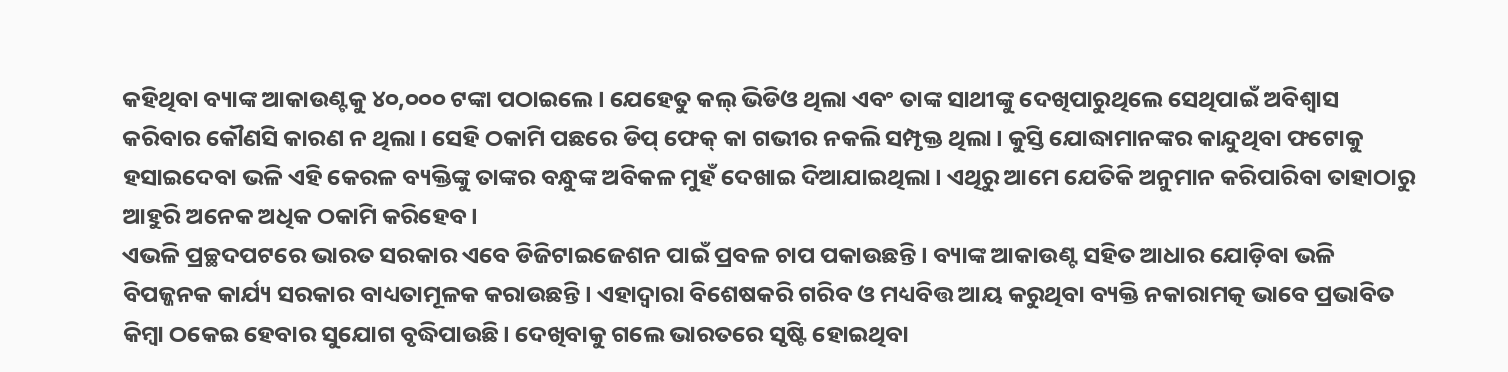କହିଥିବା ବ୍ୟାଙ୍କ ଆକାଉଣ୍ଟକୁ ୪୦,୦୦୦ ଟଙ୍କା ପଠାଇଲେ। ଯେହେତୁ କଲ୍‌ ଭିଡିଓ ଥିଲା ଏବଂ ତାଙ୍କ ସାଥୀଙ୍କୁ ଦେଖିପାରୁଥିଲେ ସେଥିପାଇଁ ଅବିଶ୍ୱାସ କରିବାର କୌଣସି କାରଣ ନ ଥିଲା। ସେହି ଠକାମି ପଛରେ ଡିପ୍‌ ଫେକ୍‌ କା ଗଭୀର ନକଲି ସମ୍ପୃକ୍ତ ଥିଲା। କୁସ୍ତି ଯୋଦ୍ଧାମାନଙ୍କର କାନ୍ଦୁଥିବା ଫଟୋକୁ ହସାଇଦେବା ଭଳି ଏହି କେରଳ ବ୍ୟକ୍ତିଙ୍କୁ ତାଙ୍କର ବନ୍ଧୁଙ୍କ ଅବିକଳ ମୁହଁ ଦେଖାଇ ଦିଆଯାଇଥିଲା। ଏଥିରୁ ଆମେ ଯେତିକି ଅନୁମାନ କରିପାରିବା ତାହାଠାରୁ ଆହୁରି ଅନେକ ଅଧିକ ଠକାମି କରିହେବ।
ଏଭଳି ପ୍ରଚ୍ଛଦପଟରେ ଭାରତ ସରକାର ଏବେ ଡିଜିଟାଇଜେଶନ ପାଇଁ ପ୍ରବଳ ଚାପ ପକାଉଛନ୍ତି। ବ୍ୟାଙ୍କ ଆକାଉଣ୍ଟ ସହିତ ଆଧାର ଯୋଡ଼ିବା ଭଳି ବିପଜ୍ଜନକ କାର୍ଯ୍ୟ ସରକାର ବାଧ୍ୟତାମୂଳକ କରାଉଛନ୍ତି। ଏହାଦ୍ୱାରା ବିଶେଷକରି ଗରିବ ଓ ମଧ୍ୟବିତ୍ତ ଆୟ କରୁଥିବା ବ୍ୟକ୍ତି ନକାରାମତ୍କ ଭାବେ ପ୍ରଭାବିତ କିମ୍ବା ଠକେଇ ହେବାର ସୁଯୋଗ ବୃଦ୍ଧିପାଉଛି। ଦେଖିବାକୁ ଗଲେ ଭାରତରେ ସୃଷ୍ଟି ହୋଇଥିବା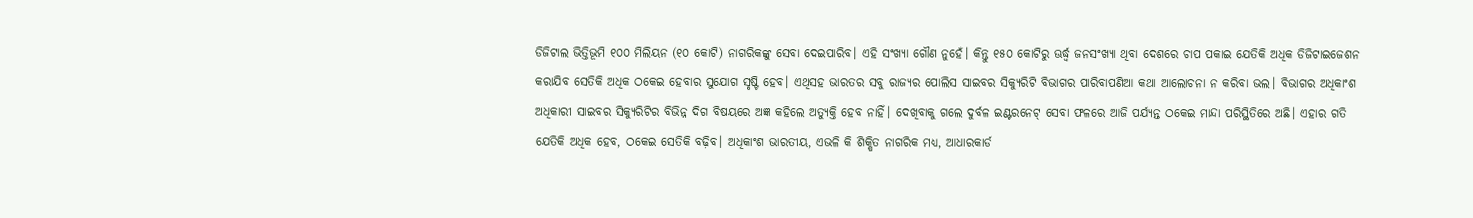ଡିଜିଟାଲ ଭିତ୍ତିଭୂମି ୧୦୦ ମିଲିୟନ (୧୦ କୋଟି) ନାଗରିକଙ୍କୁ ସେବା ଦେଇପାରିବ। ଏହି ସଂଖ୍ୟା ଗୌଣ ନୁହେଁ। କିନ୍ତୁ ୧୫୦ କୋଟିରୁ ଊର୍ଦ୍ଧ୍ୱ ଜନସଂଖ୍ୟା ଥିବା ଦେଶରେ ଚାପ ପକାଇ ଯେତିକି ଅଧିକ ଡିଜିଟାଇଜେଶନ କରାଯିବ ସେତିକି ଅଧିକ ଠକେଇ ହେବାର ସୁଯୋଗ ସୃଷ୍ଟି ହେବ। ଏଥିସହ ଭାରତର ସବୁ ରାଜ୍ୟର ପୋଲିସ ସାଇବର ସିକ୍ୟୁରିଟି ବିଭାଗର ପାରିବାପଣିଆ କଥା ଆଲୋଚନା ନ କରିବା ଭଲ। ବିଭାଗର ଅଧିକାଂଶ ଅଧିକାରୀ ସାଇବର ସିକ୍ୟୁରିଟିର ବିଭିନ୍ନ ଦିଗ ବିଷୟରେ ଅଜ୍ଞ କହିଲେ ଅତ୍ୟୁକ୍ତି ହେବ ନାହିଁ। ଦେଖିବାକୁ ଗଲେ ଦୁର୍ବଳ ଇଣ୍ଟରନେଟ୍‌ ସେବା ଫଳରେ ଆଜି ପର୍ଯ୍ୟନ୍ତ ଠକେଇ ମାନ୍ଦା ପରିସ୍ଥିତିରେ ଅଛି। ଏହାର ଗତି ଯେତିକି ଅଧିକ ହେବ, ଠକେଇ ସେତିକି ବଢ଼ିବ। ଅଧିକାଂଶ ଭାରତୀୟ, ଏଭଳି କି ଶିକ୍ଷିତ ନାଗରିକ ମଧ୍ୟ, ଆଧାରକାର୍ଡ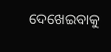ଦେଖେଇବାକୁ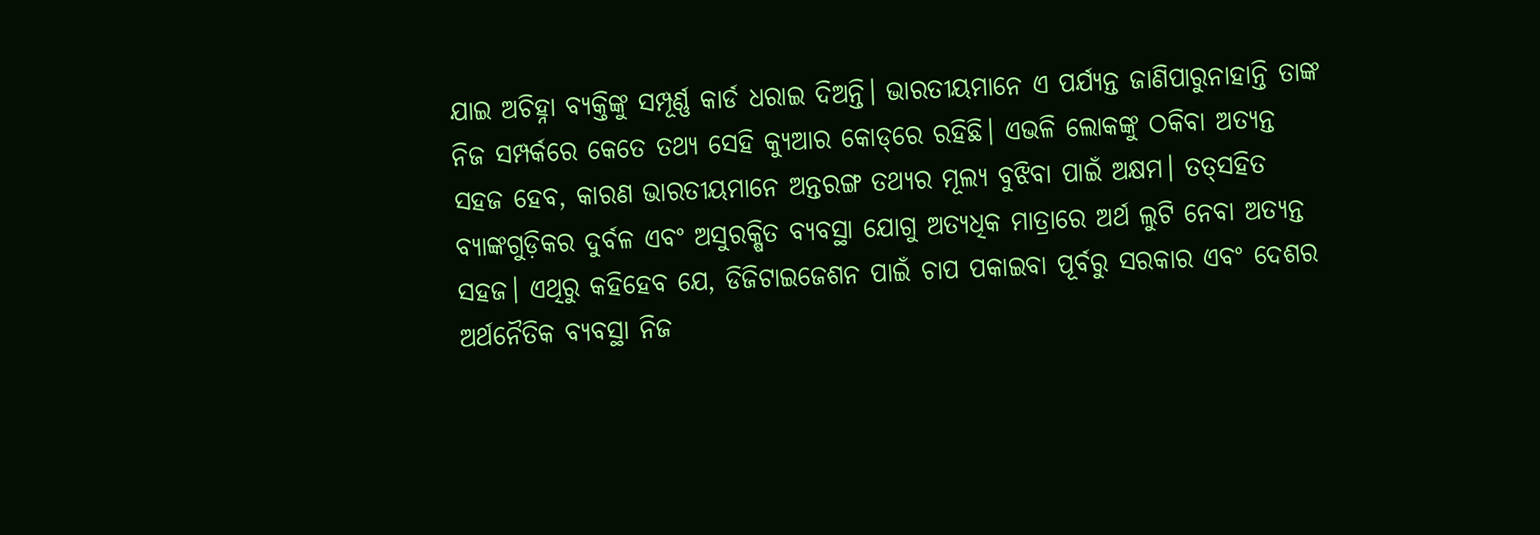ଯାଇ ଅଚିହ୍ନା ବ୍ୟକ୍ତିଙ୍କୁ ସମ୍ପୂର୍ଣ୍ଣ କାର୍ଡ ଧରାଇ ଦିଅନ୍ତି। ଭାରତୀୟମାନେ ଏ ପର୍ଯ୍ୟନ୍ତ ଜାଣିପାରୁନାହାନ୍ତି ତାଙ୍କ ନିଜ ସମ୍ପର୍କରେ କେତେ ତଥ୍ୟ ସେହି କ୍ୟୁଆର କୋଡ୍‌ରେ ରହିଛି। ଏଭଳି ଲୋକଙ୍କୁ ଠକିବା ଅତ୍ୟନ୍ତ ସହଜ ହେବ, କାରଣ ଭାରତୀୟମାନେ ଅନ୍ତରଙ୍ଗ ତଥ୍ୟର ମୂଲ୍ୟ ବୁଝିବା ପାଇଁ ଅକ୍ଷମ। ତତ୍‌ସହିତ ବ୍ୟାଙ୍କଗୁଡ଼ିକର ଦୁର୍ବଳ ଏବଂ ଅସୁରକ୍ଷିତ ବ୍ୟବସ୍ଥା ଯୋଗୁ ଅତ୍ୟଧିକ ମାତ୍ରାରେ ଅର୍ଥ ଲୁଟି ନେବା ଅତ୍ୟନ୍ତ ସହଜ। ଏଥିରୁ କହିହେବ ଯେ, ଡିଜିଟାଇଜେଶନ ପାଇଁ ଚାପ ପକାଇବା ପୂର୍ବରୁ ସରକାର ଏବଂ ଦେଶର ଅର୍ଥନୈତିକ ବ୍ୟବସ୍ଥା ନିଜ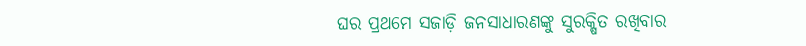ଘର ପ୍ରଥମେ ସଜାଡ଼ି ଜନସାଧାରଣଙ୍କୁ ସୁରକ୍ଷିତ ରଖିବାର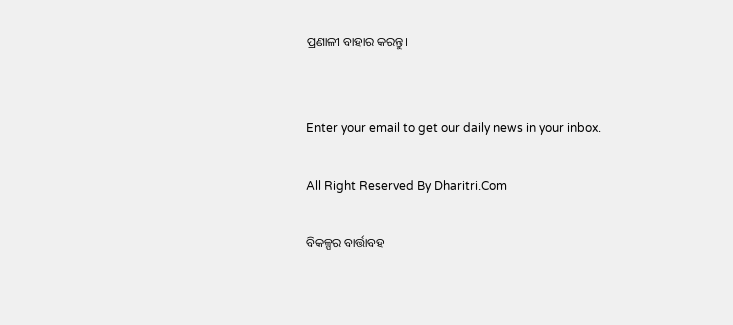ପ୍ରଣାଳୀ ବାହାର କରନ୍ତୁ।


Enter your email to get our daily news in your inbox.

All Right Reserved By Dharitri.Com

ବିକଳ୍ପର ବାର୍ତ୍ତାବହ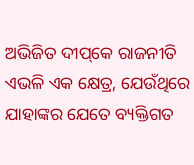ଅଭିଜିତ ଦୀପ୍‌କେ ରାଜନୀତି ଏଭଳି ଏକ କ୍ଷେତ୍ର, ଯେଉଁଥିରେ ଯାହାଙ୍କର ଯେତେ ବ୍ୟକ୍ତିଗତ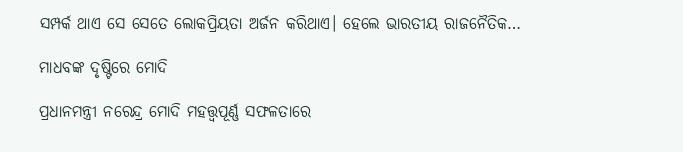ସମ୍ପର୍କ ଥାଏ ସେ ସେତେ ଲୋକପ୍ରିୟତା ଅର୍ଜନ କରିଥାଏ। ହେଲେ ଭାରତୀୟ ରାଜନୈତିକ…

ମାଧବଙ୍କ ଦୃଷ୍ଟିରେ ମୋଦି

ପ୍ରଧାନମନ୍ତ୍ରୀ ନରେନ୍ଦ୍ର ମୋଦି ମହତ୍ତ୍ୱପୂର୍ଣ୍ଣ ସଫଳତାରେ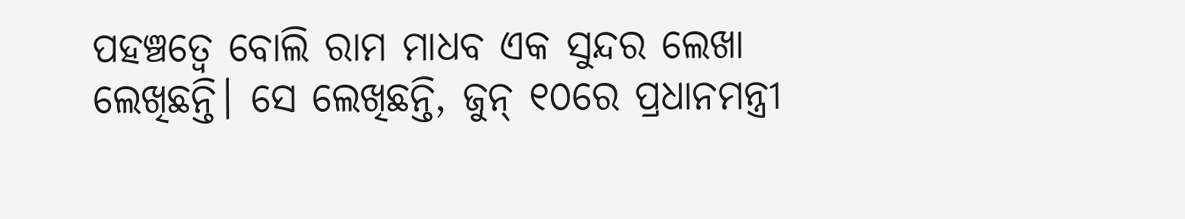ପହଞ୍ଚତ୍ୱେ ବୋଲି ରାମ ମାଧବ ଏକ ସୁନ୍ଦର ଲେଖା ଲେଖିଛନ୍ତି। ସେ ଲେଖିଛନ୍ତି, ଜୁନ୍‌ ୧୦ରେ ପ୍ରଧାନମନ୍ତ୍ରୀ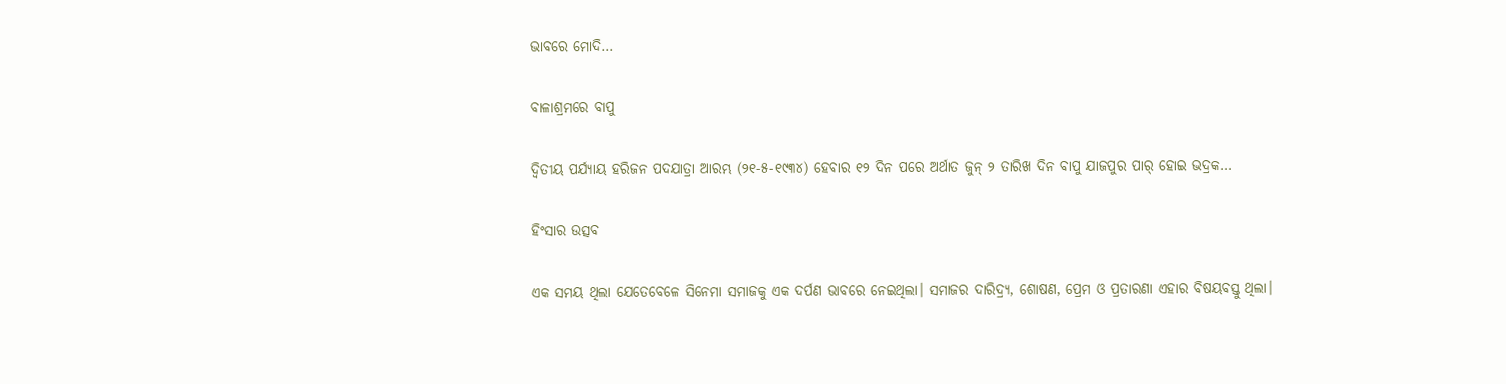ଭାବରେ ମୋଦି…

ବାଳାଶ୍ରମରେ ବାପୁ

ଦ୍ବିତୀୟ ପର୍ଯ୍ୟାୟ ହରିଜନ ପଦଯାତ୍ରା ଆରମ୍ଭ (୨୧-୫-୧୯୩୪) ହେବାର ୧୨ ଦିନ ପରେ ଅର୍ଥାତ ଜୁନ୍‌ ୨ ତାରିଖ ଦିନ ବାପୁ ଯାଜପୁର ପାର୍‌ ହୋଇ ଭଦ୍ରକ…

ହିଂସାର ଉତ୍ସବ

ଏକ ସମୟ ଥିଲା ଯେତେବେଳେ ସିନେମା ସମାଜକୁ ଏକ ଦର୍ପଣ ଭାବରେ ନେଇଥିଲା। ସମାଜର ଦାରିଦ୍ର୍ୟ, ଶୋଷଣ, ପ୍ରେମ ଓ ପ୍ରତାରଣା ଏହାର ବିଷୟବସ୍ତୁ ଥିଲା।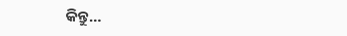କିନ୍ତୁ…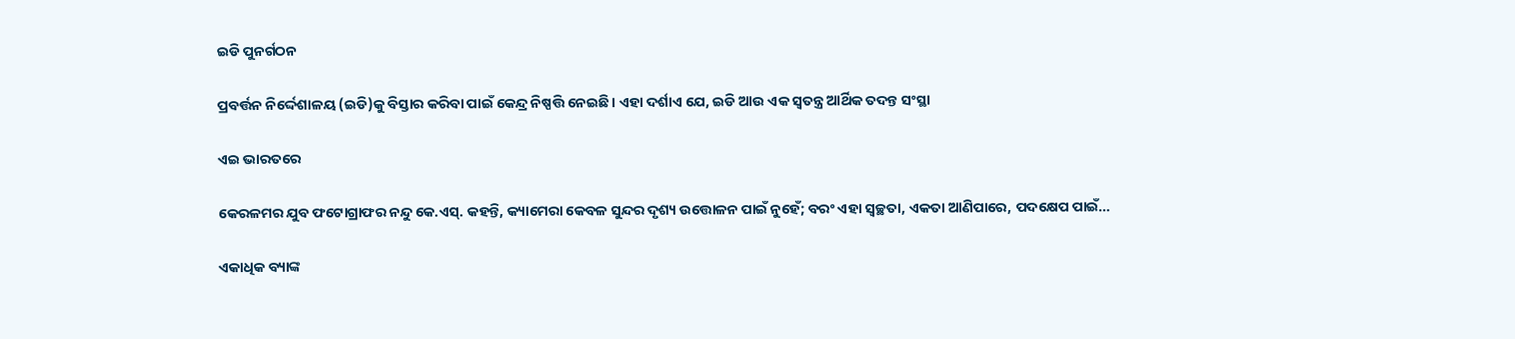ଇଡି ପୁନର୍ଗଠନ

ପ୍ରବର୍ତ୍ତନ ନିର୍ଦ୍ଦେଶାଳୟ (ଇଡି)କୁ ବିସ୍ତାର କରିବା ପାଇଁ କେନ୍ଦ୍ର ନିଷ୍ପତ୍ତି ନେଇଛି। ଏହା ଦର୍ଶାଏ ଯେ, ଇଡି ଆଉ ଏକ ସ୍ବତନ୍ତ୍ର ଆର୍ଥିକ ତଦନ୍ତ ସଂସ୍ଥା

ଏଇ ଭାରତରେ

କେରଳମର ଯୁବ ଫଟୋଗ୍ରାଫର ନନ୍ଦୁ କେ.ଏସ୍‌. କହନ୍ତି, କ୍ୟାମେରା କେବଳ ସୁନ୍ଦର ଦୃଶ୍ୟ ଉତ୍ତୋଳନ ପାଇଁ ନୁହେଁ; ବରଂ ଏହା ସ୍ବଚ୍ଛତା, ଏକତା ଆଣିପାରେ, ପଦକ୍ଷେପ ପାଇଁ…

ଏକାଧିକ ବ୍ୟାଙ୍କ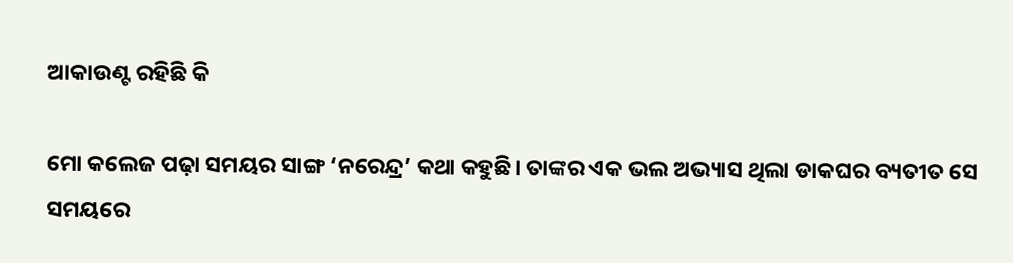ଆକାଉଣ୍ଟ ରହିଛି କି

ମୋ କଲେଜ ପଢ଼ା ସମୟର ସାଙ୍ଗ ‘ନରେନ୍ଦ୍ର’ କଥା କହୁଛି। ତାଙ୍କର ଏକ ଭଲ ଅଭ୍ୟାସ ଥିଲା ଡାକଘର ବ୍ୟତୀତ ସେ ସମୟରେ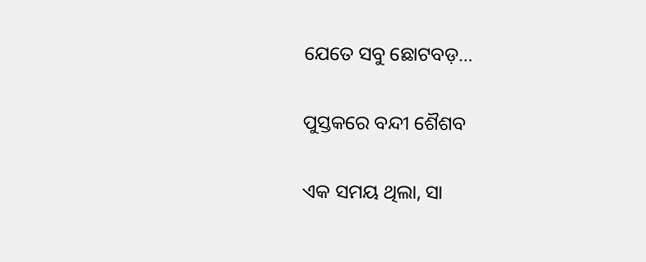ଯେତେ ସବୁ ଛୋଟବଡ଼…

ପୁସ୍ତକରେ ବନ୍ଦୀ ଶୈଶବ

ଏକ ସମୟ ଥିଲା, ସା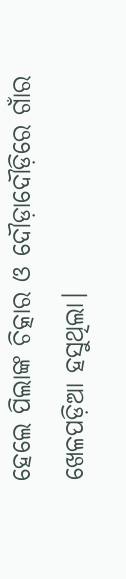ହେଲେ ପିଲାଙ୍କ ଚିତ୍କାର ଓ ଦୌଡ଼ାଦୌଡ଼ିରେ ଗାଁର ଖେଳପଡ଼ିଆ ହସୁଥିଲା।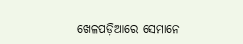ଖେଳପଡ଼ିଆରେ ସେମାନେ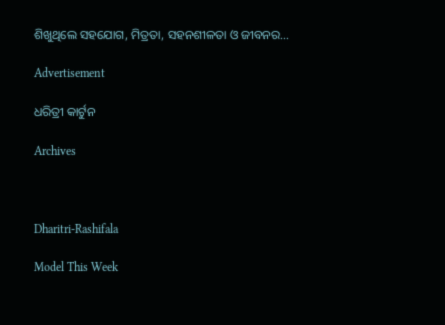ଶିଖୁଥିଲେ ସହଯୋଗ, ମିତ୍ରତା, ସହନଶୀଳତା ଓ ଜୀବନର…

Advertisement

ଧରିତ୍ରୀ କାର୍ଟୁନ

Archives



Dharitri-Rashifala

Model This Week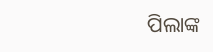ପିଲାଙ୍କ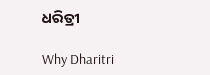ଧରିତ୍ରୀ

Why Dharitri